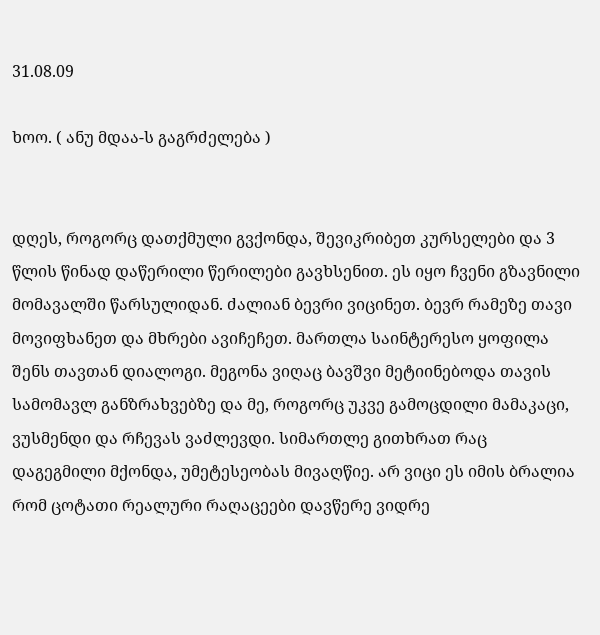31.08.09

ხოო. ( ანუ მდაა-ს გაგრძელება )


დღეს, როგორც დათქმული გვქონდა, შევიკრიბეთ კურსელები და 3 წლის წინად დაწერილი წერილები გავხსენით. ეს იყო ჩვენი გზავნილი მომავალში წარსულიდან. ძალიან ბევრი ვიცინეთ. ბევრ რამეზე თავი მოვიფხანეთ და მხრები ავიჩეჩეთ. მართლა საინტერესო ყოფილა შენს თავთან დიალოგი. მეგონა ვიღაც ბავშვი მეტიინებოდა თავის სამომავლ განზრახვებზე და მე, როგორც უკვე გამოცდილი მამაკაცი, ვუსმენდი და რჩევას ვაძლევდი. სიმართლე გითხრათ რაც დაგეგმილი მქონდა, უმეტესეობას მივაღწიე. არ ვიცი ეს იმის ბრალია რომ ცოტათი რეალური რაღაცეები დავწერე ვიდრე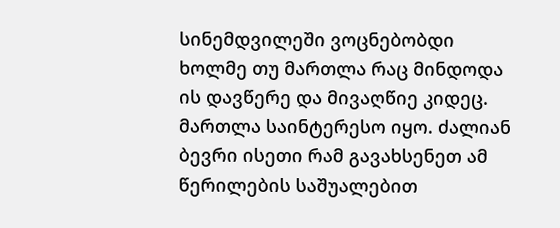სინემდვილეში ვოცნებობდი ხოლმე თუ მართლა რაც მინდოდა ის დავწერე და მივაღწიე კიდეც. მართლა საინტერესო იყო. ძალიან ბევრი ისეთი რამ გავახსენეთ ამ წერილების საშუალებით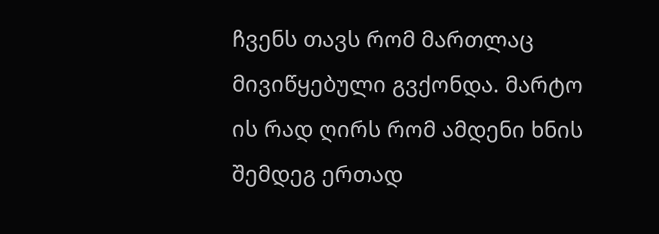ჩვენს თავს რომ მართლაც მივიწყებული გვქონდა. მარტო ის რად ღირს რომ ამდენი ხნის შემდეგ ერთად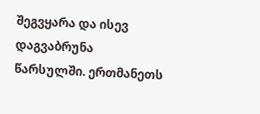შეგვყარა და ისევ დაგვაბრუნა წარსულში. ერთმანეთს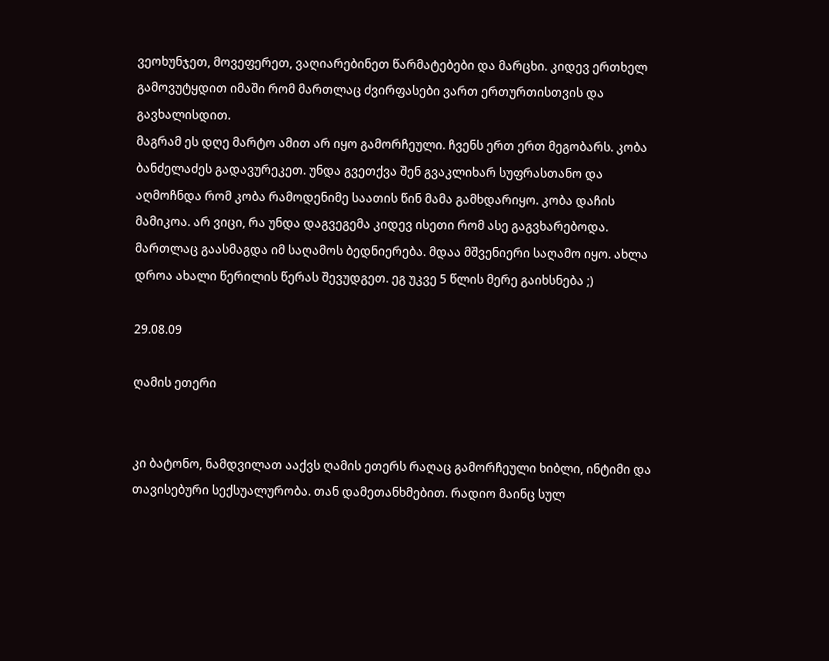ვეოხუნჯეთ, მოვეფერეთ, ვაღიარებინეთ წარმატებები და მარცხი. კიდევ ერთხელ გამოვუტყდით იმაში რომ მართლაც ძვირფასები ვართ ერთურთისთვის და გავხალისდით.
მაგრამ ეს დღე მარტო ამით არ იყო გამორჩეული. ჩვენს ერთ ერთ მეგობარს. კობა ბანძელაძეს გადავურეკეთ. უნდა გვეთქვა შენ გვაკლიხარ სუფრასთანო და აღმოჩნდა რომ კობა რამოდენიმე საათის წინ მამა გამხდარიყო. კობა დაჩის მამიკოა. არ ვიცი, რა უნდა დაგვეგემა კიდევ ისეთი რომ ასე გაგვხარებოდა. მართლაც გაასმაგდა იმ საღამოს ბედნიერება. მდაა მშვენიერი საღამო იყო. ახლა დროა ახალი წერილის წერას შევუდგეთ. ეგ უკვე 5 წლის მერე გაიხსნება ;)

29.08.09

ღამის ეთერი


კი ბატონო, ნამდვილათ ააქვს ღამის ეთერს რაღაც გამორჩეული ხიბლი, ინტიმი და თავისებური სექსუალურობა. თან დამეთანხმებით. რადიო მაინც სულ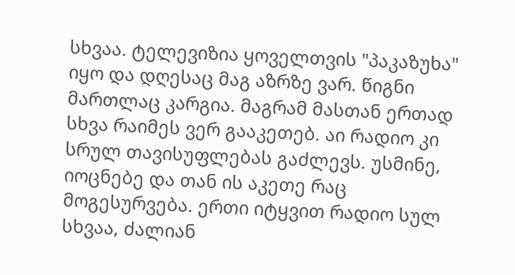სხვაა. ტელევიზია ყოველთვის "პაკაზუხა" იყო და დღესაც მაგ აზრზე ვარ. წიგნი მართლაც კარგია. მაგრამ მასთან ერთად სხვა რაიმეს ვერ გააკეთებ. აი რადიო კი სრულ თავისუფლებას გაძლევს. უსმინე, იოცნებე და თან ის აკეთე რაც მოგესურვება. ერთი იტყვით რადიო სულ სხვაა, ძალიან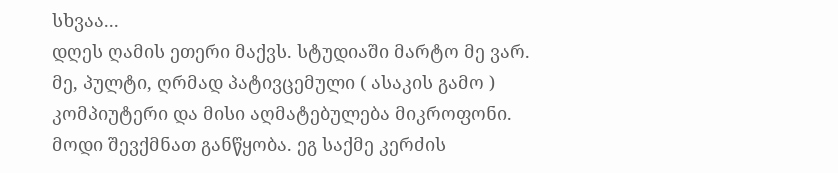სხვაა...
დღეს ღამის ეთერი მაქვს. სტუდიაში მარტო მე ვარ. მე, პულტი, ღრმად პატივცემული ( ასაკის გამო ) კომპიუტერი და მისი აღმატებულება მიკროფონი.
მოდი შევქმნათ განწყობა. ეგ საქმე კერძის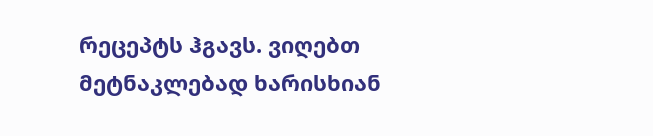რეცეპტს ჰგავს. ვიღებთ მეტნაკლებად ხარისხიან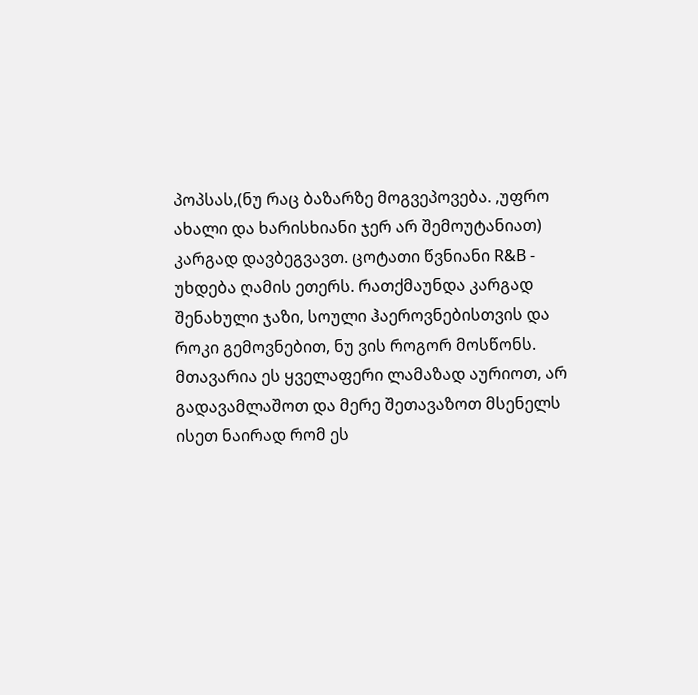პოპსას,(ნუ რაც ბაზარზე მოგვეპოვება. ,უფრო ახალი და ხარისხიანი ჯერ არ შემოუტანიათ) კარგად დავბეგვავთ. ცოტათი წვნიანი R&B - უხდება ღამის ეთერს. რათქმაუნდა კარგად შენახული ჯაზი, სოული ჰაეროვნებისთვის და როკი გემოვნებით, ნუ ვის როგორ მოსწონს. მთავარია ეს ყველაფერი ლამაზად აურიოთ, არ გადავამლაშოთ და მერე შეთავაზოთ მსენელს ისეთ ნაირად რომ ეს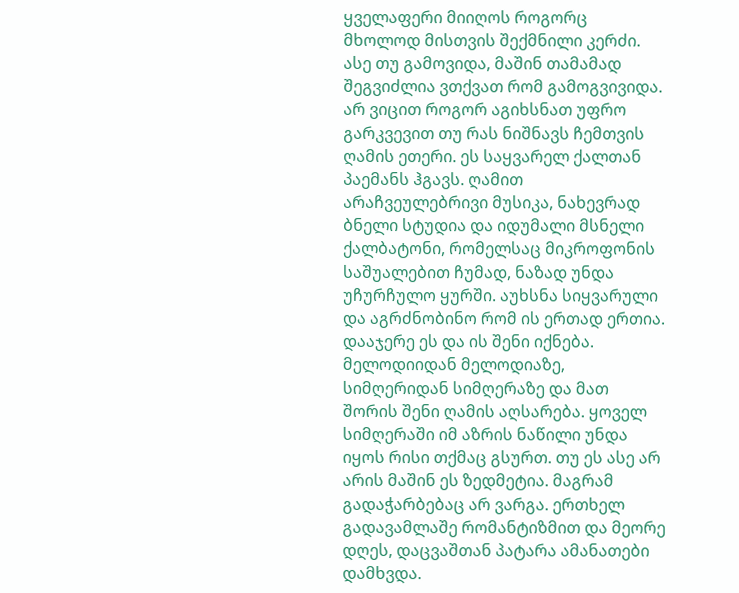ყველაფერი მიიღოს როგორც მხოლოდ მისთვის შექმნილი კერძი. ასე თუ გამოვიდა, მაშინ თამამად შეგვიძლია ვთქვათ რომ გამოგვივიდა.
არ ვიცით როგორ აგიხსნათ უფრო გარკვევით თუ რას ნიშნავს ჩემთვის ღამის ეთერი. ეს საყვარელ ქალთან პაემანს ჰგავს. ღამით არაჩვეულებრივი მუსიკა, ნახევრად ბნელი სტუდია და იდუმალი მსნელი ქალბატონი, რომელსაც მიკროფონის საშუალებით ჩუმად, ნაზად უნდა უჩურჩულო ყურში. აუხსნა სიყვარული და აგრძნობინო რომ ის ერთად ერთია. დააჯერე ეს და ის შენი იქნება. მელოდიიდან მელოდიაზე, სიმღერიდან სიმღერაზე და მათ შორის შენი ღამის აღსარება. ყოველ სიმღერაში იმ აზრის ნაწილი უნდა იყოს რისი თქმაც გსურთ. თუ ეს ასე არ არის მაშინ ეს ზედმეტია. მაგრამ გადაჭარბებაც არ ვარგა. ერთხელ გადავამლაშე რომანტიზმით და მეორე დღეს, დაცვაშთან პატარა ამანათები დამხვდა.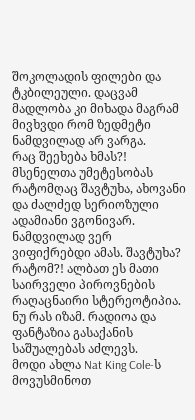შოკოლადის ფილები და ტკბილეული. დაცვამ მადლობა კი მიხადა მაგრამ მივხვდი რომ ზედმეტი ნამდვილად არ ვარგა.
რაც შეეხება ხმას?! მსენელთა უმეტესობას რატომღაც შავტუხა, ახოვანი და ძალძედ სერიოზული ადამიანი ვგონივარ. ნამდვილად ვერ ვიფიქრებდი ამას. შავტუხა? რატომ?! ალბათ ეს მათი საირველი პიროვნების რაღაცნაირი სტერეოტიპია. ნუ რას იზამ. რადიოა და ფანტაზია გასაქანის საშუალებას აძლევს.
მოდი ახლა Nat King Cole-ს მოვუსმინოთ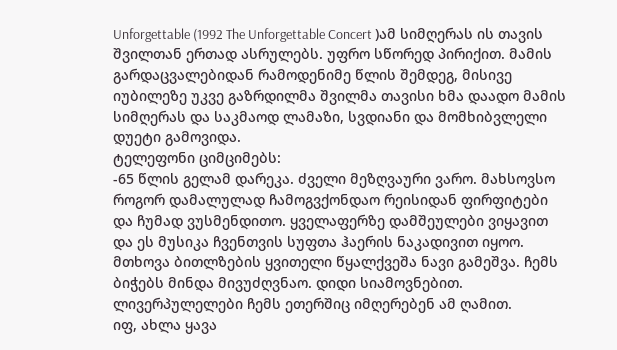Unforgettable (1992 The Unforgettable Concert )ამ სიმღერას ის თავის შვილთან ერთად ასრულებს. უფრო სწორედ პირიქით. მამის გარდაცვალებიდან რამოდენიმე წლის შემდეგ, მისივე იუბილეზე უკვე გაზრდილმა შვილმა თავისი ხმა დაადო მამის სიმღერას და საკმაოდ ლამაზი, სვდიანი და მომხიბვლელი დუეტი გამოვიდა.
ტელეფონი ციმციმებს:
-65 წლის გელამ დარეკა. ძველი მეზღვაური ვარო. მახსოვსო როგორ დამალულად ჩამოგვქონდაო რეისიდან ფირფიტები და ჩუმად ვუსმენდითო. ყველაფერზე დამშეულები ვიყავით და ეს მუსიკა ჩვენთვის სუფთა ჰაერის ნაკადივით იყოო. მთხოვა ბითლზების ყვითელი წყალქვეშა ნავი გამეშვა. ჩემს ბიჭებს მინდა მივუძღვნაო. დიდი სიამოვნებით. ლივერპულელები ჩემს ეთერშიც იმღერებენ ამ ღამით.
იფ, ახლა ყავა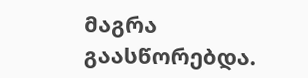მაგრა გაასწორებდა.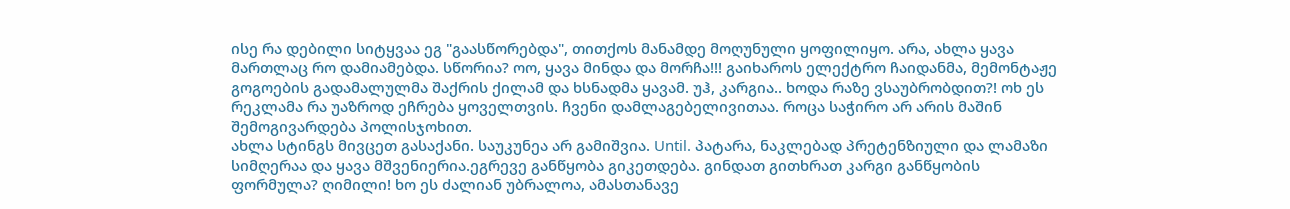ისე რა დებილი სიტყვაა ეგ "გაასწორებდა", თითქოს მანამდე მოღუნული ყოფილიყო. არა, ახლა ყავა მართლაც რო დამიამებდა. სწორია? ოო, ყავა მინდა და მორჩა!!! გაიხაროს ელექტრო ჩაიდანმა, მემონტაჟე გოგოების გადამალულმა შაქრის ქილამ და ხსნადმა ყავამ. უჰ, კარგია.. ხოდა რაზე ვსაუბრობდით?! ოხ ეს რეკლამა რა უაზროდ ეჩრება ყოველთვის. ჩვენი დამლაგებელივითაა. როცა საჭირო არ არის მაშინ შემოგივარდება პოლისჯოხით.
ახლა სტინგს მივცეთ გასაქანი. საუკუნეა არ გამიშვია. Until. პატარა, ნაკლებად პრეტენზიული და ლამაზი სიმღერაა და ყავა მშვენიერია.ეგრევე განწყობა გიკეთდება. გინდათ გითხრათ კარგი განწყობის ფორმულა? ღიმილი! ხო ეს ძალიან უბრალოა, ამასთანავე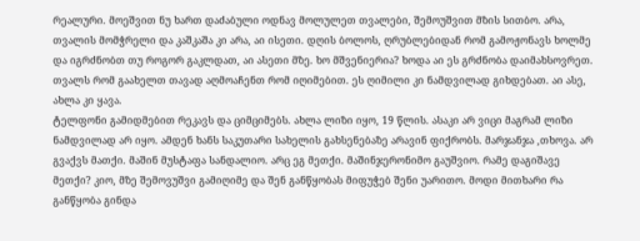რეალური. მოეშვით ნუ ხართ დაძაბული ოდნავ მოლულეთ თვალები, შემოუშვით მზის სითბო. არა, თვალის მომჭრელი და კაშკაშა კი არა, აი ისეთი. დღის ბოლოს, ღრუბლებიდან რომ გამოჟონავს ხოლმე და იგრძნობთ თუ როგორ გაკლდათ, აი ასეთი მზე. ხო მშვენიერია? ხოდა აი ეს გრძნობა დაიმახსოვრეთ. თვალს რომ გაახელთ თავად აღმოაჩენთ რომ იღიმებით. ეს ღიმილი კი ნამდვილად გიხდებათ. აი ასე, ახლა კი ყავა.
ტელფონი გამიდმებით რეკავს და ციმციმებს. ახლა ლიზი იყო, 19 წლის. ასაკი არ ვიცი მაგრამ ლიზი ნამდვილად არ იყო. ამდენ ხანს საკუთარი სახელის გახსენებაზე არავინ ფიქრობს. მარჯანჯა ,თხოვა. არ გვაქვს მათქი. მაშინ მუსტაფა სანდალიო. არც ეგ მეთქი. მაშინჯერონიმო გაუშვიო. რამე დაგიშავე მეთქი? კიო, მზე შემოვუშვი გამიღიმე და შენ განწყობას მიფუჭებ შენი უარითო. მოდი მითხარი რა განწყობა გინდა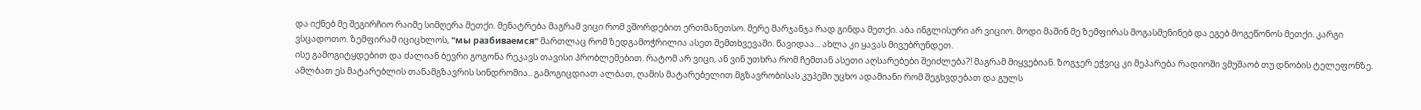და იქნებ მე შეგირჩიო რაიმე სიმღერა მეთქი. მენატრება მაგრამ ვიცი რომ ვშორდებით ერთმანეთსო. მერე მარჯანჯა რად გინდა მეთქი. აბა ინგლისური არ ვიციო. მოდი მაშინ მე ზემფირას მოგასმენინებ და ეგებ მოგეწონოს მეთქი. კარგი ვსცადოთო. ზემფირამ იციცხლოს, "мы разбиваемся" მართლაც რომ ზედგამოჭრილია ასეთ შემთხვევაში. წავიდაა... ახლა კი ყავას მივუბრუნდეთ.
ისე გამოგიტყდებით და ძალიან ბევრი გოგონა რეკავს თავისი პრობლემებით. რატომ არ ვიცი, ან ვინ უთხრა რომ ჩემთან ასეთი აღსარებები შეიძლება?! მაგრამ მიყვებიან. ზოგჯერ ეჭვიც კი მეპარება რადიოში ვმუშაობ თუ დნობის ტელეფონზე. ამლბათ ეს მატარებლის თანამგზავრის სინდრომია.. გამოგიცდიათ ალბათ, ღამის მატარებელით მგზავრობისას კუპეში უცხო ადამიანი რომ შეგხვდებათ და გულს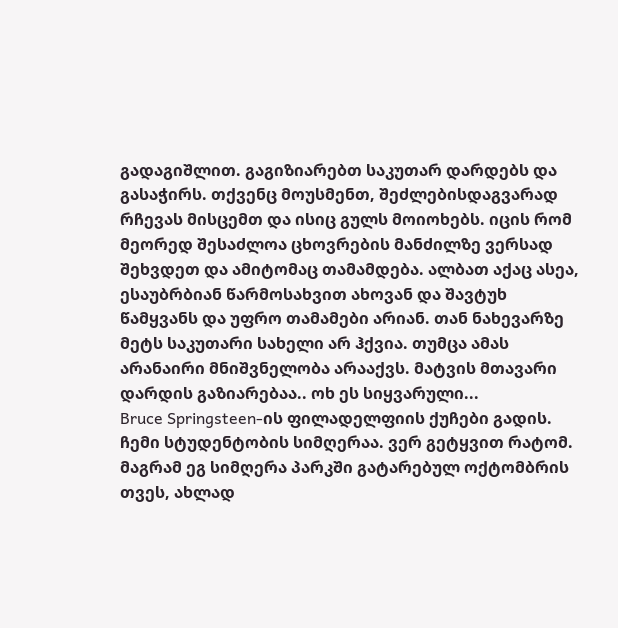გადაგიშლით. გაგიზიარებთ საკუთარ დარდებს და გასაჭირს. თქვენც მოუსმენთ, შეძლებისდაგვარად რჩევას მისცემთ და ისიც გულს მოიოხებს. იცის რომ მეორედ შესაძლოა ცხოვრების მანძილზე ვერსად შეხვდეთ და ამიტომაც თამამდება. ალბათ აქაც ასეა, ესაუბრბიან წარმოსახვით ახოვან და შავტუხ წამყვანს და უფრო თამამები არიან. თან ნახევარზე მეტს საკუთარი სახელი არ ჰქვია. თუმცა ამას არანაირი მნიშვნელობა არააქვს. მატვის მთავარი დარდის გაზიარებაა.. ოხ ეს სიყვარული...
Bruce Springsteen-ის ფილადელფიის ქუჩები გადის. ჩემი სტუდენტობის სიმღერაა. ვერ გეტყვით რატომ. მაგრამ ეგ სიმღერა პარკში გატარებულ ოქტომბრის თვეს, ახლად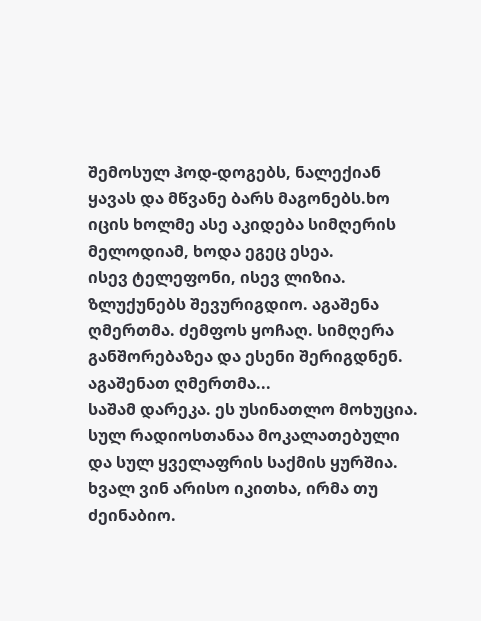შემოსულ ჰოდ-დოგებს, ნალექიან ყავას და მწვანე ბარს მაგონებს.ხო იცის ხოლმე ასე აკიდება სიმღერის მელოდიამ, ხოდა ეგეც ესეა.
ისევ ტელეფონი, ისევ ლიზია. ზლუქუნებს შევურიგდიო. აგაშენა ღმერთმა. ძემფოს ყოჩაღ. სიმღერა განშორებაზეა და ესენი შერიგდნენ. აგაშენათ ღმერთმა...
საშამ დარეკა. ეს უსინათლო მოხუცია. სულ რადიოსთანაა მოკალათებული და სულ ყველაფრის საქმის ყურშია. ხვალ ვინ არისო იკითხა, ირმა თუ ძეინაბიო.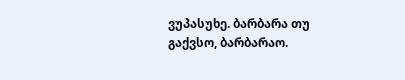ვუპასუხე. ბარბარა თუ გაქვსო, ბარბარაო.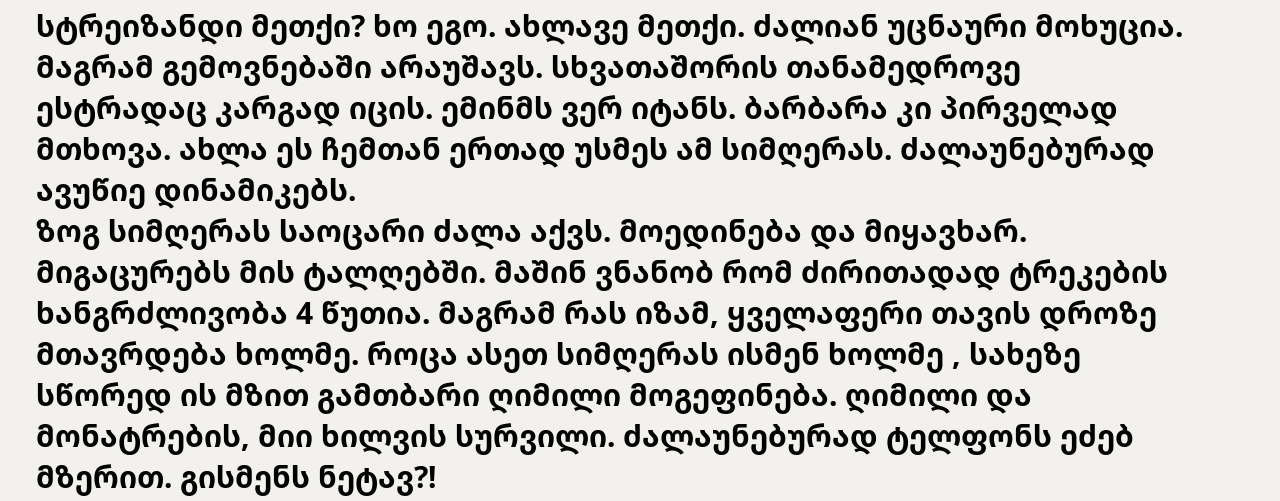სტრეიზანდი მეთქი? ხო ეგო. ახლავე მეთქი. ძალიან უცნაური მოხუცია. მაგრამ გემოვნებაში არაუშავს. სხვათაშორის თანამედროვე ესტრადაც კარგად იცის. ემინმს ვერ იტანს. ბარბარა კი პირველად მთხოვა. ახლა ეს ჩემთან ერთად უსმეს ამ სიმღერას. ძალაუნებურად ავუწიე დინამიკებს.
ზოგ სიმღერას საოცარი ძალა აქვს. მოედინება და მიყავხარ. მიგაცურებს მის ტალღებში. მაშინ ვნანობ რომ ძირითადად ტრეკების ხანგრძლივობა 4 წუთია. მაგრამ რას იზამ, ყველაფერი თავის დროზე მთავრდება ხოლმე. როცა ასეთ სიმღერას ისმენ ხოლმე , სახეზე სწორედ ის მზით გამთბარი ღიმილი მოგეფინება. ღიმილი და მონატრების, მიი ხილვის სურვილი. ძალაუნებურად ტელფონს ეძებ მზერით. გისმენს ნეტავ?!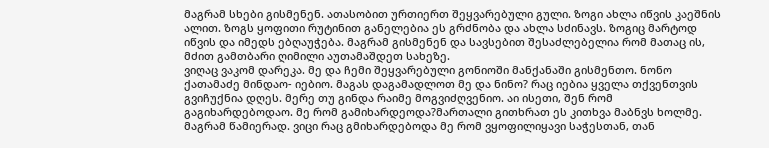მაგრამ სხები გისმენენ. ათასობით ურთიერთ შეყვარებული გული. ზოგი ახლა იწვის კაეშნის ალით. ზოგს ყოფითი რუტინით განელებია ეს გრძნობა და ახლა სძინავს. ზოგიც მარტოდ იწვის და იმედს ებღაუჭება. მაგრამ გისმენენ და სავსებით შესაძლებელია რომ მათაც ის, მძით გამთბარი ღიმილი აუთამაშდეთ სახეზე.
ვიღაც ვაკომ დარეკა. მე და ჩემი შეყვარებული გონიოში მანქანაში გისმენთო. ნონო ქათამაძე მინდაო- იებიო. მაგას დაგამადლოთ მე და ნინო? რაც იებია ყველა თქვენთვის გვიჩუქნია დღეს. მერე თუ გინდა რაიმე მოგვიძღვენიო. აი ისეთი, შენ რომ გაგიხარდებოდაო. მე რომ გამიხარდეოდა?მართალი გითხრათ ეს კითხვა მაბნვს ხოლმე. მაგრამ წამიერად. ვიცი რაც გმიხარდებოდა მე რომ ვყოფილიყავი საჭესთან, თან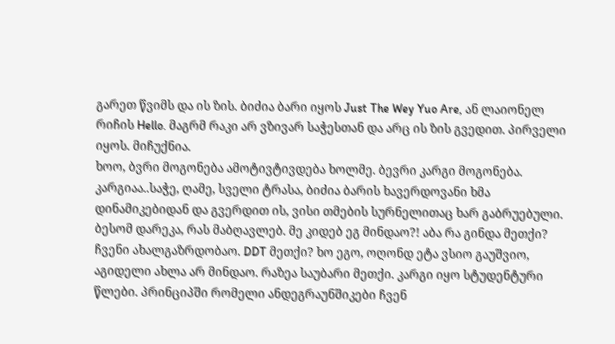გარეთ წვიმს და ის ზის. ბიძია ბარი იყოს Just The Wey Yuo Are, ან ლაიონელ რიჩის Hello. მაგრმ რაკი არ ვზივარ საჭესთან და არც ის ზის გვედით. პირველი იყოს. მიჩუქნია.
ხოო, ბვრი მოგონება ამოტივტივდება ხოლმე. ბევრი კარგი მოგონება. კარგიაა..საჭე, ღამე, სველი ტრასა, ბიძია ბარის ხავერდოვანი ხმა დინამიკებიდან და გვერდით ის, ვისი თმების სურნელითაც ხარ გაბრუებული.
ბესომ დარეკა, რას მაბღავლებ. მე კიდებ ეგ მინდაო?! აბა რა გინდა მეთქი? ჩვენი ახალგაზრდობაო. DDT მეთქი? ხო ეგო, ოღონდ ეტა ვსიო გაუშვიო, აგიდელი ახლა არ მინდაო. რაზეა საუბარი მეთქი. კარგი იყო სტუდენტური წლები. პრინციპში რომელი ანდეგრაუნშიკები ჩვენ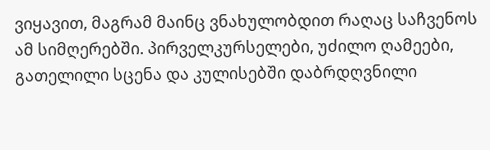ვიყავით, მაგრამ მაინც ვნახულობდით რაღაც საჩვენოს ამ სიმღერებში. პირველკურსელები, უძილო ღამეები, გათელილი სცენა და კულისებში დაბრდღვნილი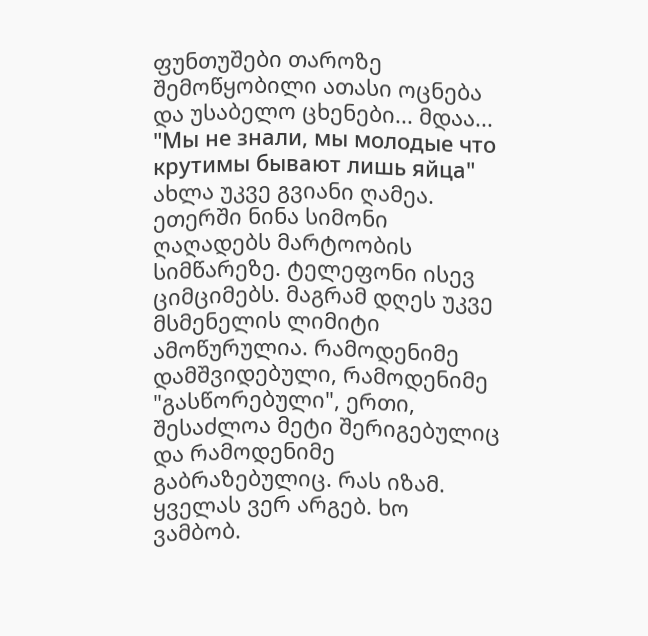ფუნთუშები თაროზე შემოწყობილი ათასი ოცნება და უსაბელო ცხენები... მდაა... "Мы не знали, мы молодые что крутимы бывают лишь яйца"
ახლა უკვე გვიანი ღამეა. ეთერში ნინა სიმონი ღაღადებს მარტოობის სიმწარეზე. ტელეფონი ისევ ციმციმებს. მაგრამ დღეს უკვე მსმენელის ლიმიტი ამოწურულია. რამოდენიმე დამშვიდებული, რამოდენიმე "გასწორებული", ერთი, შესაძლოა მეტი შერიგებულიც და რამოდენიმე გაბრაზებულიც. რას იზამ. ყველას ვერ არგებ. ხო ვამბობ.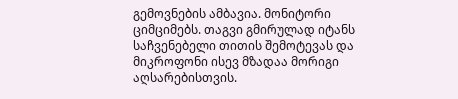გემოვნების ამბავია. მონიტორი ციმციმებს. თაგვი გმირულად იტანს საჩვენებელი თითის შემოტევას და მიკროფონი ისევ მზადაა მორიგი აღსარებისთვის.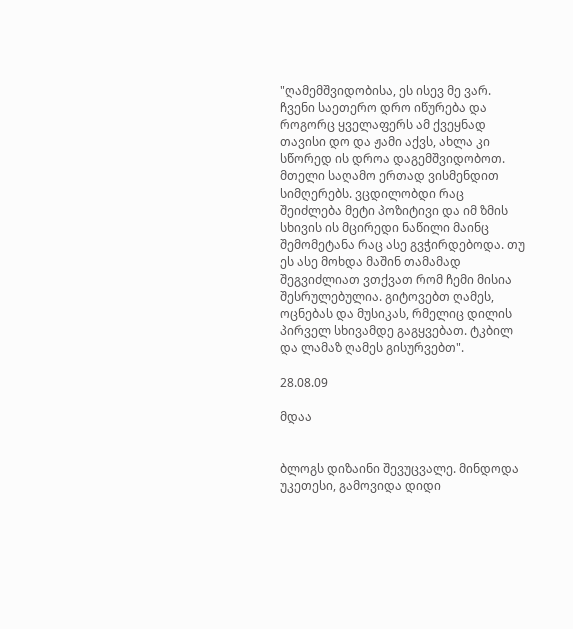"ღამემშვიდობისა, ეს ისევ მე ვარ. ჩვენი საეთერო დრო იწურება და როგორც ყველაფერს ამ ქვეყნად თავისი დო და ჟამი აქვს, ახლა კი სწორედ ის დროა დაგემშვიდობოთ. მთელი საღამო ერთად ვისმენდით სიმღერებს. ვცდილობდი რაც შეიძლება მეტი პოზიტივი და იმ ზმის სხივის ის მცირედი ნაწილი მაინც შემომეტანა რაც ასე გვჭირდებოდა. თუ ეს ასე მოხდა მაშინ თამამად შეგვიძლიათ ვთქვათ რომ ჩემი მისია შესრულებულია. გიტოვებთ ღამეს, ოცნებას და მუსიკას, რმელიც დილის პირველ სხივამდე გაგყვებათ. ტკბილ და ლამაზ ღამეს გისურვებთ".

28.08.09

მდაა


ბლოგს დიზაინი შევუცვალე. მინდოდა უკეთესი, გამოვიდა დიდი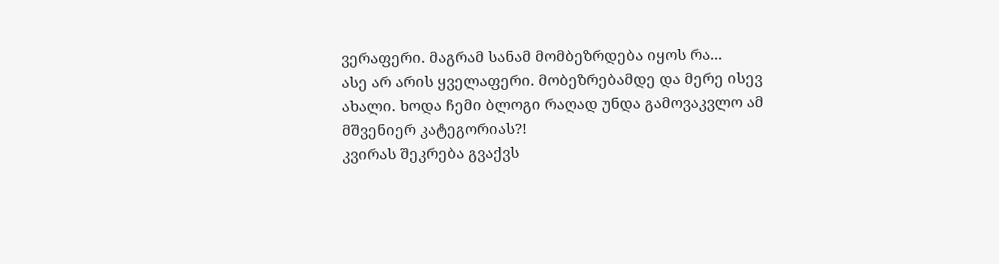ვერაფერი. მაგრამ სანამ მომბეზრდება იყოს რა...
ასე არ არის ყველაფერი. მობეზრებამდე და მერე ისევ ახალი. ხოდა ჩემი ბლოგი რაღად უნდა გამოვაკვლო ამ მშვენიერ კატეგორიას?!
კვირას შეკრება გვაქვს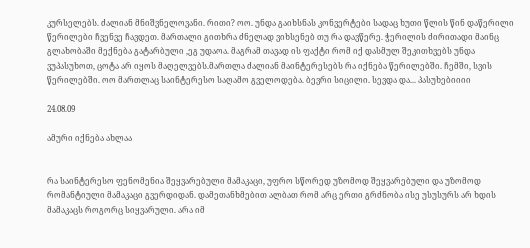კურსელებს. ძალიან მნიშვნელოვანი. რითი? ოო. უნდა გაიხსნას კონვერტები სადაც ხუთი წლის წინ დაწერილი წერილები ჩვენვე ჩავდეთ. მართალი გითხრა ძნელად ვიხსენებ თუ რა დავწერე. ჭერილის ძირითადი მაინც გლახობაში მექნება გატარბული ,ეგ უდაოა. მაგრამ თავად ის ფაქტი რომ იქ დასმულ შეკითხვებს უნდა ვუპასუხოთ, ცოტა არ იყოს მაღელვებს.მართლა ძალიან მაინტერესებს რა იქნება წერილებში. ჩემში, სვის წერილებში. ოო მართლაც საინტერესო საღამო გველოდება. ბევრი სიცილი. სევდა და... პასუხებიიიი

24.08.09

ამური იქნება ახლაა


რა საინტერესო ფენომენია შეყვარებული მამაკაცი, უფრო სწორედ უზომოდ შეყვარებული და უზომოდ რომანტიული მამაკაცი გვერდიდან. დამეთანხმებით ალბათ რომ არც ერთი გრძნობა ისე უსუსურს არ ხდის მამაკაცს როგორც სიყვარული. არა იმ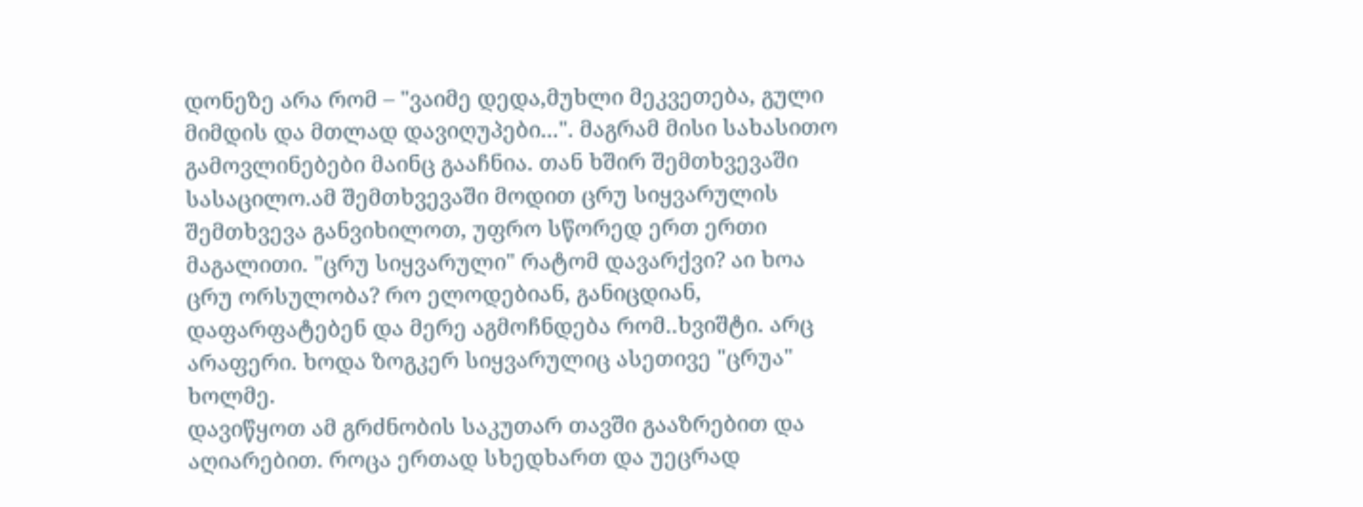დონეზე არა რომ – "ვაიმე დედა,მუხლი მეკვეთება, გული მიმდის და მთლად დავიღუპები...". მაგრამ მისი სახასითო გამოვლინებები მაინც გააჩნია. თან ხშირ შემთხვევაში სასაცილო.ამ შემთხვევაში მოდით ცრუ სიყვარულის შემთხვევა განვიხილოთ, უფრო სწორედ ერთ ერთი მაგალითი. "ცრუ სიყვარული" რატომ დავარქვი? აი ხოა ცრუ ორსულობა? რო ელოდებიან, განიცდიან, დაფარფატებენ და მერე აგმოჩნდება რომ..ხვიშტი. არც არაფერი. ხოდა ზოგკერ სიყვარულიც ასეთივე "ცრუა" ხოლმე.
დავიწყოთ ამ გრძნობის საკუთარ თავში გააზრებით და აღიარებით. როცა ერთად სხედხართ და უეცრად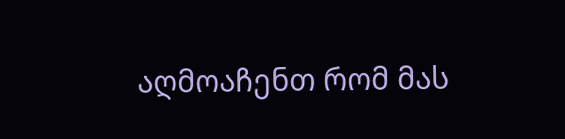აღმოაჩენთ რომ მას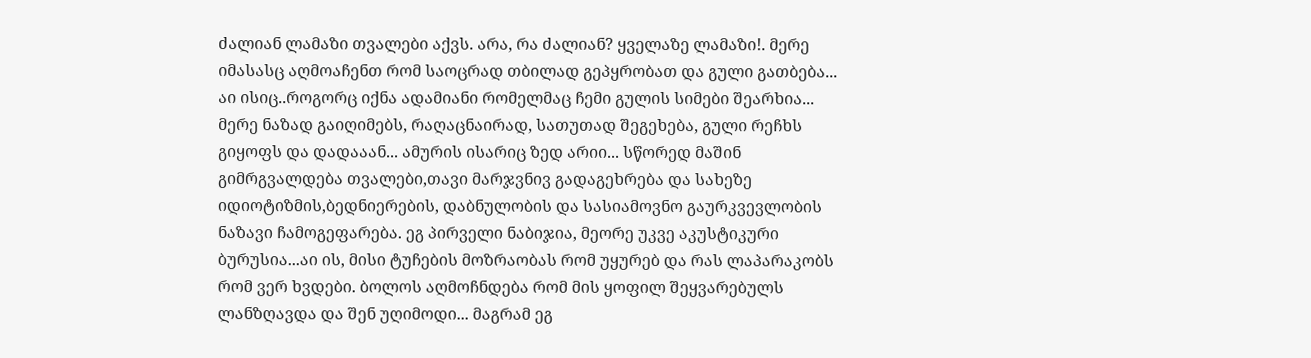ძალიან ლამაზი თვალები აქვს. არა, რა ძალიან? ყველაზე ლამაზი!. მერე იმასასც აღმოაჩენთ რომ საოცრად თბილად გეპყრობათ და გული გათბება... აი ისიც..როგორც იქნა ადამიანი რომელმაც ჩემი გულის სიმები შეარხია... მერე ნაზად გაიღიმებს, რაღაცნაირად, სათუთად შეგეხება, გული რეჩხს გიყოფს და დადააან... ამურის ისარიც ზედ არიი... სწორედ მაშინ გიმრგვალდება თვალები,თავი მარჯვნივ გადაგეხრება და სახეზე იდიოტიზმის,ბედნიერების, დაბნულობის და სასიამოვნო გაურკვევლობის ნაზავი ჩამოგეფარება. ეგ პირველი ნაბიჯია, მეორე უკვე აკუსტიკური ბურუსია...აი ის, მისი ტუჩების მოზრაობას რომ უყურებ და რას ლაპარაკობს რომ ვერ ხვდები. ბოლოს აღმოჩნდება რომ მის ყოფილ შეყვარებულს ლანზღავდა და შენ უღიმოდი... მაგრამ ეგ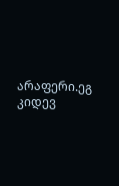არაფერი.ეგ კიდევ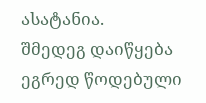ასატანია.
შმედეგ დაიწყება ეგრედ წოდებული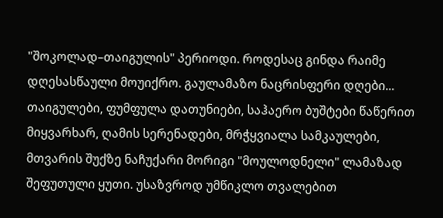"შოკოლად–თაიგულის" პერიოდი. როდესაც გინდა რაიმე დღესასწაული მოუიქრო. გაულამაზო ნაცრისფერი დღები... თაიგულები, ფუმფულა დათუნიები, საჰაერო ბუშტები წაწერით მიყვარხარ, ღამის სერენადები, მრჭყვიალა სამკაულები, მთვარის შუქზე ნაჩუქარი მორიგი "მოულოდნელი" ლამაზად შეფუთული ყუთი. უსაზვროდ უმწიკლო თვალებით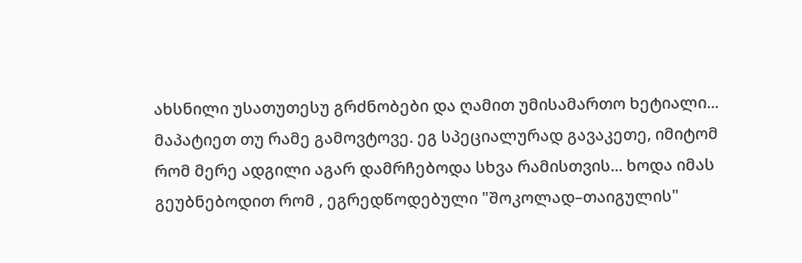ახსნილი უსათუთესუ გრძნობები და ღამით უმისამართო ხეტიალი... მაპატიეთ თუ რამე გამოვტოვე. ეგ სპეციალურად გავაკეთე, იმიტომ რომ მერე ადგილი აგარ დამრჩებოდა სხვა რამისთვის... ხოდა იმას გეუბნებოდით რომ , ეგრედწოდებული "შოკოლად–თაიგულის"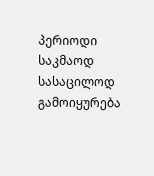პერიოდი საკმაოდ სასაცილოდ გამოიყურება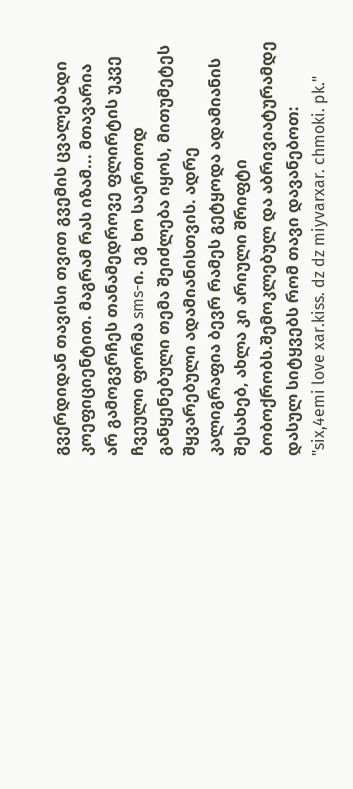გვერდიდან თავისი თვით გვემის ცვალებადი კოეფიციენტით. მაგრამ რას იზამ... მთავარია არ გამოგვრჩეს თანამედროვე ფლირტის უკვე ჩვეული ფორმა sms-ი. ეგ ხო საერთოდ განყენებული თემა შეიძლება იყოს, მითუმეტეს შყვარებული ადამიანისთვის. ადრე კალიგრაფია ბევრ რამეს გეტყოდა ადამიანის შესახებ, ახლა კი არიული შრიფტი ბობოქრობს.შემოკლებულ და აბრივიატურამდე დასულ სიტყვებს რომ თავი დავანებოთ: "six,4emi love xar.kiss. dz dz miyvarxar. chmoki. pk."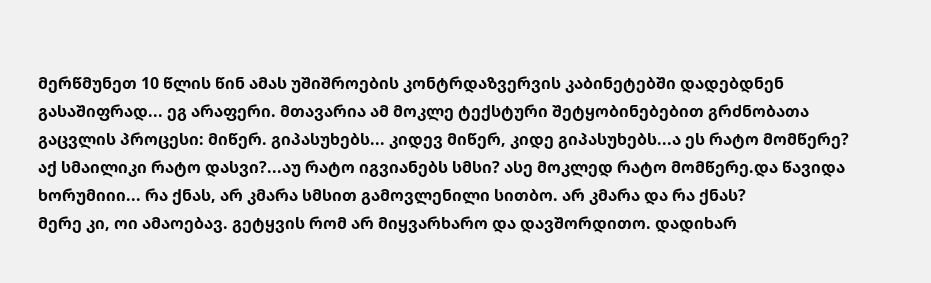მერწმუნეთ 10 წლის წინ ამას უშიშროების კონტრდაზვერვის კაბინეტებში დადებდნენ გასაშიფრად... ეგ არაფერი. მთავარია ამ მოკლე ტექსტური შეტყობინებებით გრძნობათა გაცვლის პროცესი: მიწერ. გიპასუხებს... კიდევ მიწერ, კიდე გიპასუხებს...ა ეს რატო მომწერე? აქ სმაილიკი რატო დასვი?...აუ რატო იგვიანებს სმსი? ასე მოკლედ რატო მომწერე.და წავიდა ხორუმიიი... რა ქნას, არ კმარა სმსით გამოვლენილი სითბო. არ კმარა და რა ქნას?
მერე კი, ოი ამაოებავ. გეტყვის რომ არ მიყვარხარო და დავშორდითო. დადიხარ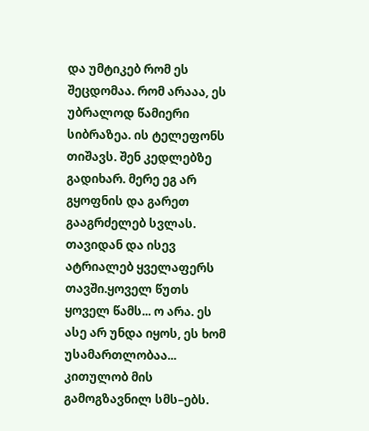და უმტიკებ რომ ეს შეცდომაა. რომ არააა, ეს უბრალოდ წამიერი სიბრაზეა. ის ტელეფონს თიშავს. შენ კედლებზე გადიხარ. მერე ეგ არ გყოფნის და გარეთ გააგრძელებ სვლას. თავიდან და ისევ ატრიალებ ყველაფერს თავში.ყოველ წუთს ყოველ წამს... ო არა. ეს ასე არ უნდა იყოს, ეს ხომ უსამართლობაა... კითულობ მის გამოგზავნილ სმს–ებს.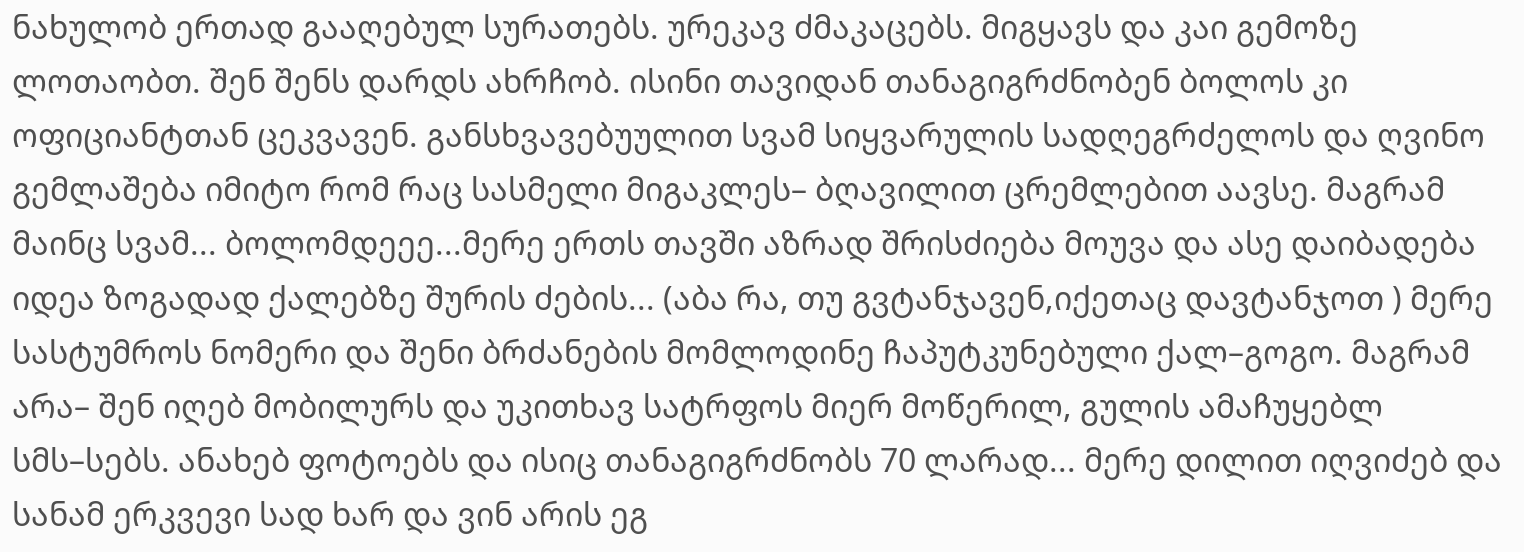ნახულობ ერთად გააღებულ სურათებს. ურეკავ ძმაკაცებს. მიგყავს და კაი გემოზე ლოთაობთ. შენ შენს დარდს ახრჩობ. ისინი თავიდან თანაგიგრძნობენ ბოლოს კი ოფიციანტთან ცეკვავენ. განსხვავებუულით სვამ სიყვარულის სადღეგრძელოს და ღვინო გემლაშება იმიტო რომ რაც სასმელი მიგაკლეს– ბღავილით ცრემლებით აავსე. მაგრამ მაინც სვამ... ბოლომდეეე...მერე ერთს თავში აზრად შრისძიება მოუვა და ასე დაიბადება იდეა ზოგადად ქალებზე შურის ძების... (აბა რა, თუ გვტანჯავენ,იქეთაც დავტანჯოთ ) მერე სასტუმროს ნომერი და შენი ბრძანების მომლოდინე ჩაპუტკუნებული ქალ–გოგო. მაგრამ არა– შენ იღებ მობილურს და უკითხავ სატრფოს მიერ მოწერილ, გულის ამაჩუყებლ სმს–სებს. ანახებ ფოტოებს და ისიც თანაგიგრძნობს 70 ლარად... მერე დილით იღვიძებ და სანამ ერკვევი სად ხარ და ვინ არის ეგ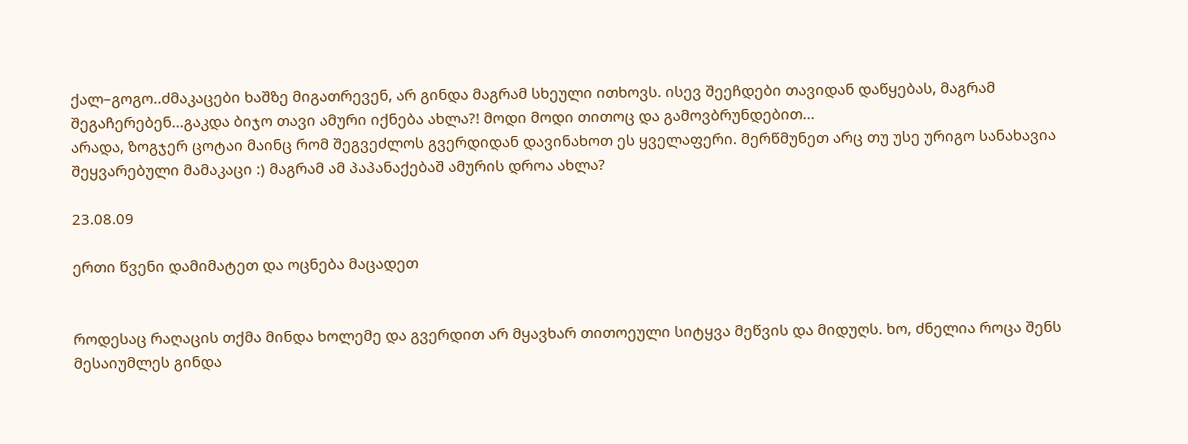ქალ–გოგო..ძმაკაცები ხაშზე მიგათრევენ, არ გინდა მაგრამ სხეული ითხოვს. ისევ შეეჩდები თავიდან დაწყებას, მაგრამ შეგაჩერებენ...გაკდა ბიჯო თავი ამური იქნება ახლა?! მოდი მოდი თითოც და გამოვბრუნდებით...
არადა, ზოგჯერ ცოტაი მაინც რომ შეგვეძლოს გვერდიდან დავინახოთ ეს ყველაფერი. მერწმუნეთ არც თუ უსე ურიგო სანახავია შეყვარებული მამაკაცი :) მაგრამ ამ პაპანაქებაშ ამურის დროა ახლა?

23.08.09

ერთი წვენი დამიმატეთ და ოცნება მაცადეთ


როდესაც რაღაცის თქმა მინდა ხოლემე და გვერდით არ მყავხარ თითოეული სიტყვა მეწვის და მიდუღს. ხო, ძნელია როცა შენს მესაიუმლეს გინდა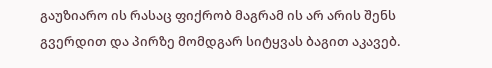გაუზიარო ის რასაც ფიქრობ მაგრამ ის არ არის შენს გვერდით და პირზე მომდგარ სიტყვას ბაგით აკავებ.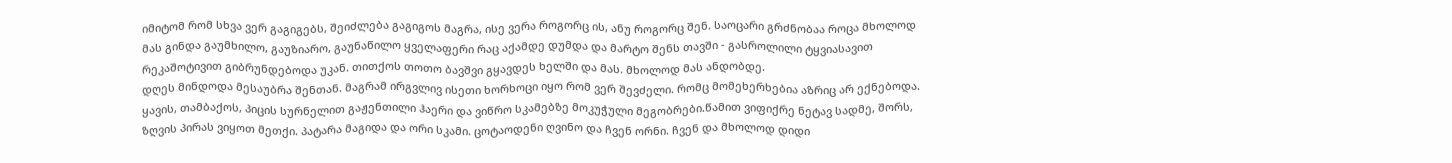იმიტომ რომ სხვა ვერ გაგიგებს, შეიძლება გაგიგოს მაგრა, ისე ვერა როგორც ის, ანუ როგორც შენ. საოცარი გრძნობაა როცა მხოლოდ მას გინდა გაუმხილო, გაუზიარო, გაუნაწილო ყველაფერი რაც აქამდე დუმდა და მარტო შენს თავში - გასროლილი ტყვიასავით რეკაშოტივით გიბრუნდებოდა უკან. თითქოს თოთო ბავშვი გყავდეს ხელში და მას. მხოლოდ მას ანდობდე.
დღეს მინდოდა მესაუბრა შენთან. მაგრამ ირგვლივ ისეთი ხორხოცი იყო რომ ვერ შევძელი. რომც მომეხერხებია აზრიც არ ექნებოდა. ყავის, თამბაქოს, პიცის სურნელით გაჟენთილი ჰაერი და ვიწრო სკამებზე მოკუჭული მეგობრები.წამით ვიფიქრე ნეტავ სადმე, შორს, ზღვის პირას ვიყოთ მეთქი. პატარა მაგიდა და ორი სკამი. ცოტაოდენი ღვინო და ჩვენ ორნი. ჩვენ და მხოლოდ დიდი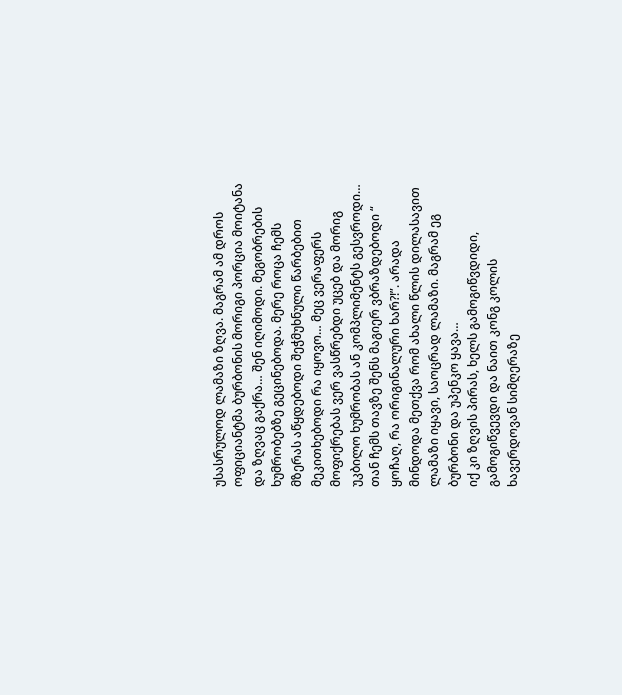უსასრულოდ ლამაზი ზღვა. მაგრამ ამ დროს ოფიციანტმა ბურბონის მორიგი პორცია მოიტანა და ზღვაც გაქრა… შენ იღიმოდი. მეგობრების ხუმრობებზე გეცინებოდა. მერე როცა ჩემს მზერას აწყდებოდი შეჭმუხნული წარბებით მეკითხებოდი რა იყოვო… მეც ვერაფერს მოფიქრებას ვერ ვასწრებდი უცებ და მორიგ უკბილო ხუმრობას ან კომპლიმენტს გესვროდი… თან ჩემს თავზე შენს მაგიერ ვბრაზდებოდი “ ყოჩაღ, რა ორიგინალური ხარ?!”. არადა მინდოდა მეთქვა რომ ახალი წლის დილასავით ლამაზი იყავი, საოცრად ლამაზი. მაგრამ ეგ ბურბონი და უპენკო ყავა…
იქ კი ზღვის პირას, ხელს გამოგიწვდიდი, გამოგიწვევდი და ნაით კონგ კოლის ხავერდოვან სიმღერაზე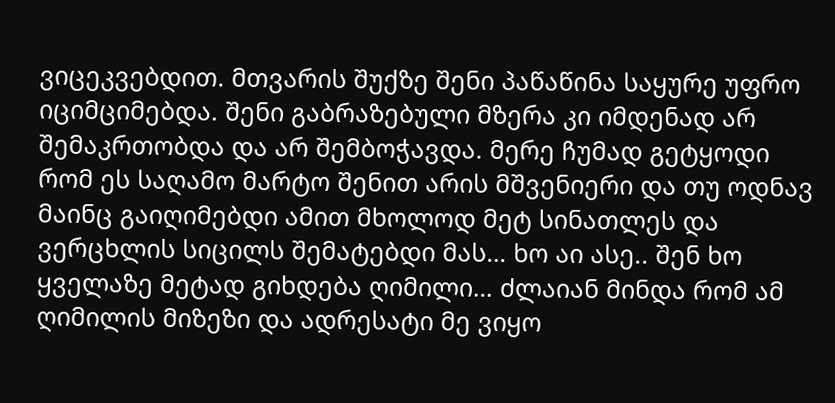ვიცეკვებდით. მთვარის შუქზე შენი პაწაწინა საყურე უფრო იციმციმებდა. შენი გაბრაზებული მზერა კი იმდენად არ შემაკრთობდა და არ შემბოჭავდა. მერე ჩუმად გეტყოდი რომ ეს საღამო მარტო შენით არის მშვენიერი და თუ ოდნავ მაინც გაიღიმებდი ამით მხოლოდ მეტ სინათლეს და ვერცხლის სიცილს შემატებდი მას… ხო აი ასე.. შენ ხო ყველაზე მეტად გიხდება ღიმილი… ძლაიან მინდა რომ ამ ღიმილის მიზეზი და ადრესატი მე ვიყო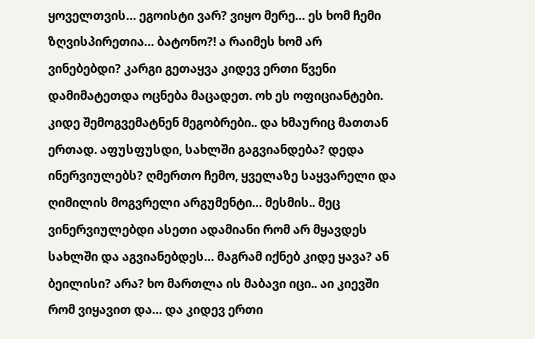ყოველთვის… ეგოისტი ვარ? ვიყო მერე… ეს ხომ ჩემი ზღვისპირეთია… ბატონო?! ა რაიმეს ხომ არ ვინებებდი? კარგი გეთაყვა კიდევ ერთი წვენი დამიმატეთდა ოცნება მაცადეთ. ოხ ეს ოფიციანტები. კიდე შემოგვემატნენ მეგობრები.. და ხმაურიც მათთან ერთად. აფუსფუსდი, სახლში გაგვიანდება? დედა ინერვიულებს? ღმერთო ჩემო, ყველაზე საყვარელი და ღიმილის მოგვრელი არგუმენტი… მესმის.. მეც ვინერვიულებდი ასეთი ადამიანი რომ არ მყავდეს სახლში და აგვიანებდეს… მაგრამ იქნებ კიდე ყავა? ან ბეილისი? არა? ხო მართლა ის მაბავი იცი.. აი კიევში რომ ვიყავით და… და კიდევ ერთი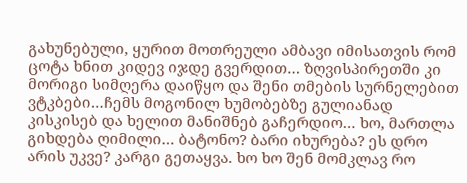გახუნებული, ყურით მოთრეული ამბავი იმისათვის რომ ცოტა ხნით კიდევ იჯდე გვერდით… ზღვისპირეთში კი მორიგი სიმღერა დაიწყო და შენი თმების სურნელებით ვტკბები…ჩემს მოგონილ ხუმობებზე გულიანად კისკისებ და ხელით მანიშნებ გაჩერდიო… ხო, მართლა გიხდება ღიმილი… ბატონო? ბარი იხურება? ეს დრო არის უკვე? კარგი გეთაყვა. ხო ხო შენ მომკლავ რო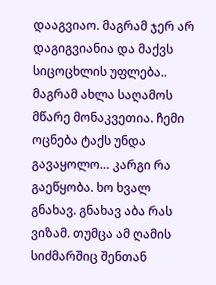დააგვიაო. მაგრამ ჯერ არ დაგიგვიანია და მაქვს სიცოცხლის უფლება.. მაგრამ ახლა საღამოს მწარე მონაკვეთია. ჩემი ოცნება ტაქს უნდა გავაყოლო… კარგი რა გაეწყობა. ხო ხვალ გნახავ. გნახავ აბა რას ვიზამ. თუმცა ამ ღამის სიძმარშიც შენთან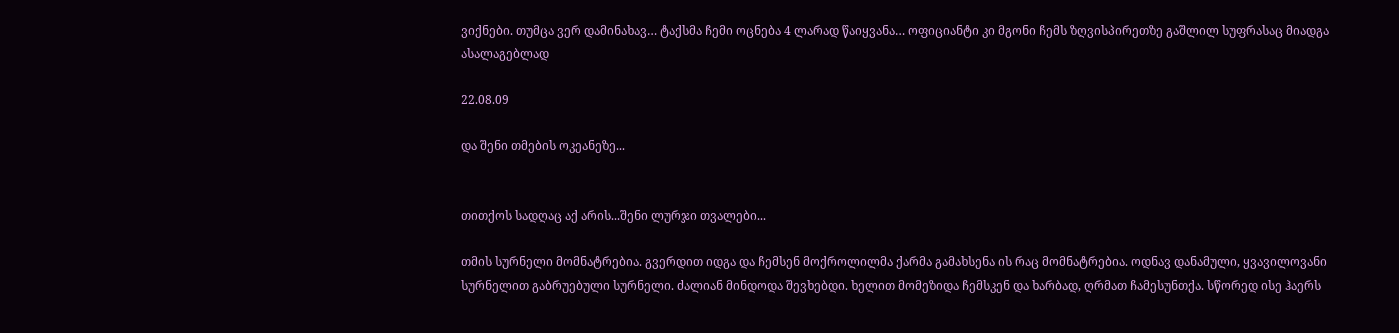ვიქნები. თუმცა ვერ დამინახავ… ტაქსმა ჩემი ოცნება 4 ლარად წაიყვანა… ოფიციანტი კი მგონი ჩემს ზღვისპირეთზე გაშლილ სუფრასაც მიადგა ასალაგებლად

22.08.09

და შენი თმების ოკეანეზე...


თითქოს სადღაც აქ არის...შენი ლურჯი თვალები...

თმის სურნელი მომნატრებია. გვერდით იდგა და ჩემსენ მოქროლილმა ქარმა გამახსენა ის რაც მომნატრებია. ოდნავ დანამული, ყვავილოვანი სურნელით გაბრუებული სურნელი. ძალიან მინდოდა შევხებდი. ხელით მომეზიდა ჩემსკენ და ხარბად, ღრმათ ჩამესუნთქა. სწორედ ისე ჰაერს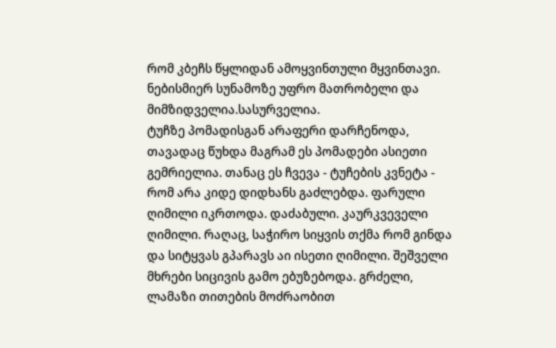რომ კბეჩს წყლიდან ამოყვინთული მყვინთავი. ნებისმიერ სუნამოზე უფრო მათრობელი და მიმზიდველია.სასურველია.
ტუჩზე პომადისგან არაფერი დარჩენოდა, თავადაც წუხდა მაგრამ ეს პომადები ასიეთი გემრიელია. თანაც ეს ჩვევა - ტუჩების კვნეტა - რომ არა კიდე დიდხანს გაძლებდა. ფარული ღიმილი იკრთოდა. დაძაბული. კაურკვეველი ღიმილი. რაღაც, საჭირო სიყვის თქმა რომ გინდა და სიტყვას გპარავს აი ისეთი ღიმილი. შეშველი მხრები სიცივის გამო ებუზებოდა. გრძელი, ლამაზი თითების მოძრაობით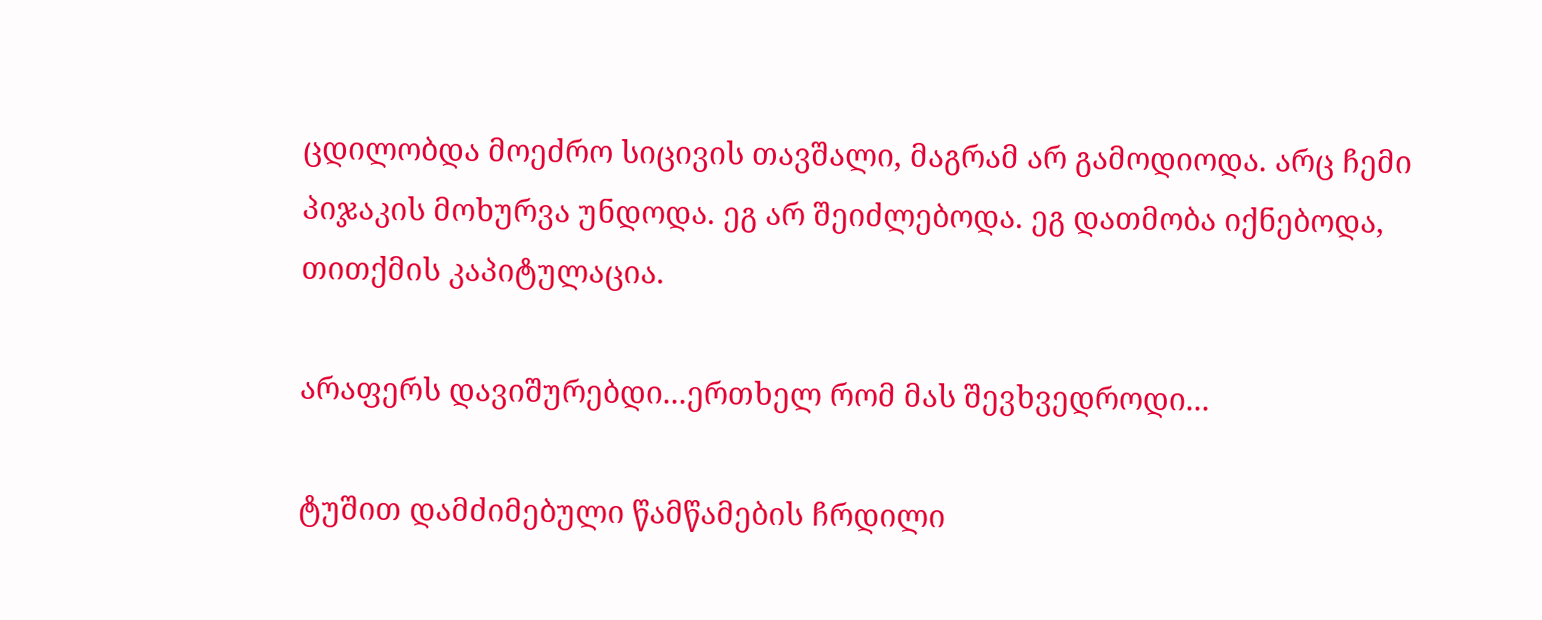ცდილობდა მოეძრო სიცივის თავშალი, მაგრამ არ გამოდიოდა. არც ჩემი პიჯაკის მოხურვა უნდოდა. ეგ არ შეიძლებოდა. ეგ დათმობა იქნებოდა, თითქმის კაპიტულაცია.

არაფერს დავიშურებდი...ერთხელ რომ მას შევხვედროდი...

ტუშით დამძიმებული წამწამების ჩრდილი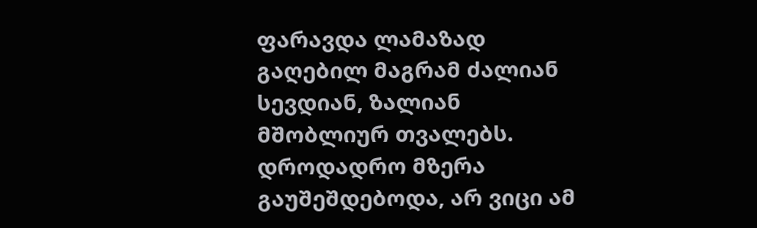ფარავდა ლამაზად გაღებილ მაგრამ ძალიან სევდიან, ზალიან მშობლიურ თვალებს. დროდადრო მზერა გაუშეშდებოდა, არ ვიცი ამ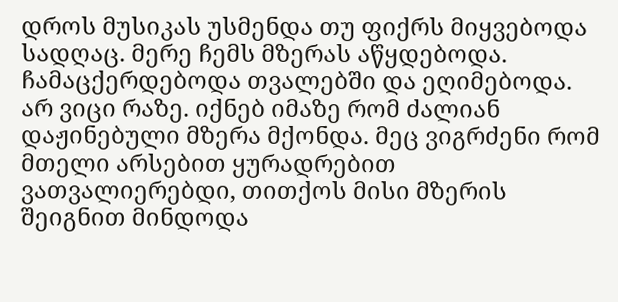დროს მუსიკას უსმენდა თუ ფიქრს მიყვებოდა სადღაც. მერე ჩემს მზერას აწყდებოდა. ჩამაცქერდებოდა თვალებში და ეღიმებოდა. არ ვიცი რაზე. იქნებ იმაზე რომ ძალიან დაჟინებული მზერა მქონდა. მეც ვიგრძენი რომ მთელი არსებით ყურადრებით ვათვალიერებდი, თითქოს მისი მზერის შეიგნით მინდოდა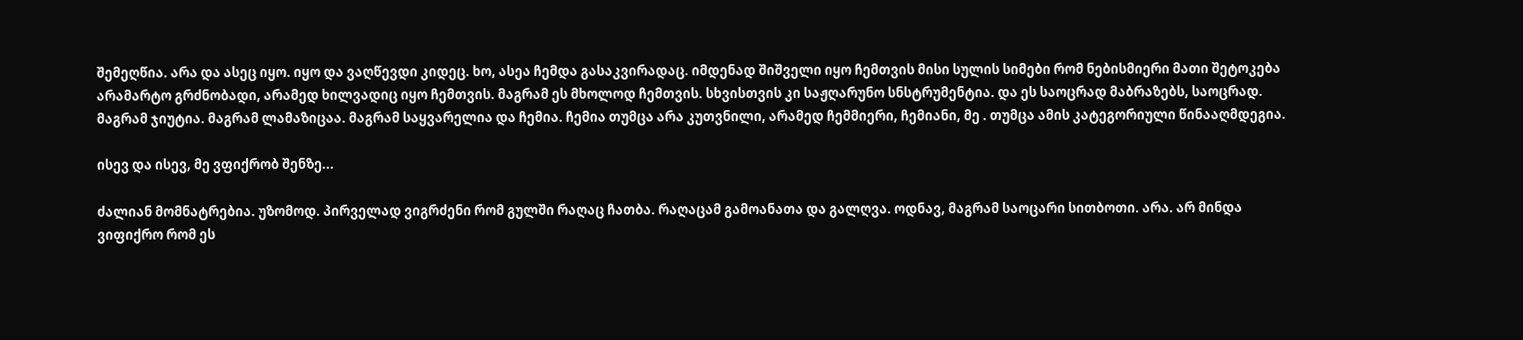შემეღწია. არა და ასეც იყო. იყო და ვაღწევდი კიდეც. ხო, ასეა ჩემდა გასაკვირადაც. იმდენად შიშველი იყო ჩემთვის მისი სულის სიმები რომ ნებისმიერი მათი შეტოკება არამარტო გრძნობადი, არამედ ხილვადიც იყო ჩემთვის. მაგრამ ეს მხოლოდ ჩემთვის. სხვისთვის კი საჟღარუნო სნსტრუმენტია. და ეს საოცრად მაბრაზებს, საოცრად. მაგრამ ჯიუტია. მაგრამ ლამაზიცაა. მაგრამ საყვარელია და ჩემია. ჩემია თუმცა არა კუთვნილი, არამედ ჩემმიერი, ჩემიანი, მე . თუმცა ამის კატეგორიული წინააღმდეგია.

ისევ და ისევ, მე ვფიქრობ შენზე...

ძალიან მომნატრებია. უზომოდ. პირველად ვიგრძენი რომ გულში რაღაც ჩათბა. რაღაცამ გამოანათა და გალღვა. ოდნავ, მაგრამ საოცარი სითბოთი. არა. არ მინდა ვიფიქრო რომ ეს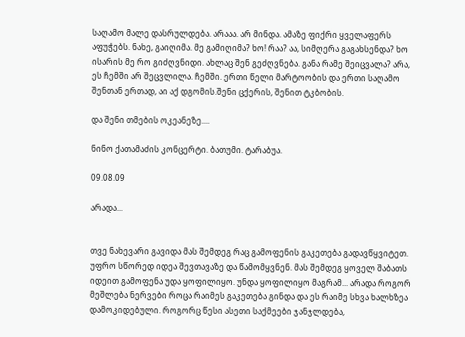საღამო მალე დასრულდება. არააა. არ მინდა. ამაზე ფიქრი ყველაფერს აფუჭებს. ნახე, გაიღიმა. მე გამიღიმა? ხო! რაა? აა, სიმღერა გაგახსენდა? ხო ისარის მე რო გიძღვნიდი. ახლაც შენ გეძღვნება. განა რამე შეიცვალა? არა, ეს ჩემში არ შეცვლილა. ჩემში. ერთი წელი მარტოობის და ერთი საღამო შენთან ერთად, აი აქ დგომის.შენი ცქერის, შენით ტკბობის.

და შენი თმების ოკეანეზე....

ნინო ქათამაძის კონცერტი. ბათუმი. ტარაბუა.

09.08.09

არადა...


თვე ნახევარი გავიდა მას შემდეგ რაც გამოფენის გაკეთება გადავწყვიტეთ. უფრო სწორედ იდეა შევთავაზე და წამომყვნენ. მას შემდეგ ყოველ შაბათს იდეით გამოფენა უდა ყოფილიყო. უნდა ყოფილიყო მაგრამ... არადა როგორ მეშლება ნერვები როცა რაიმეს გაკეთება გინდა და ეს რაიმე სხვა ხალხზეა დამოკიდებული. როგორც წესი ასეთი საქმეები ჯანჯლდება,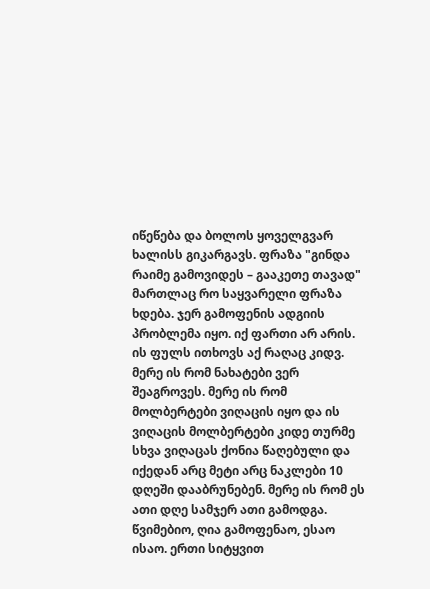იწეწება და ბოლოს ყოველგვარ ხალისს გიკარგავს. ფრაზა "გინდა რაიმე გამოვიდეს – გააკეთე თავად" მართლაც რო საყვარელი ფრაზა ხდება. ჯერ გამოფენის ადგიის პრობლემა იყო. იქ ფართი არ არის. ის ფულს ითხოვს აქ რაღაც კიდვ. მერე ის რომ ნახატები ვერ შეაგროვეს. მერე ის რომ მოლბერტები ვიღაცის იყო და ის ვიღაცის მოლბერტები კიდე თურმე სხვა ვიღაცას ქონია წაღებული და იქედან არც მეტი არც ნაკლები 10 დღეში დააბრუნებენ. მერე ის რომ ეს ათი დღე სამჯერ ათი გამოდგა. წვიმებიო, ღია გამოფენაო, ესაო ისაო. ერთი სიტყვით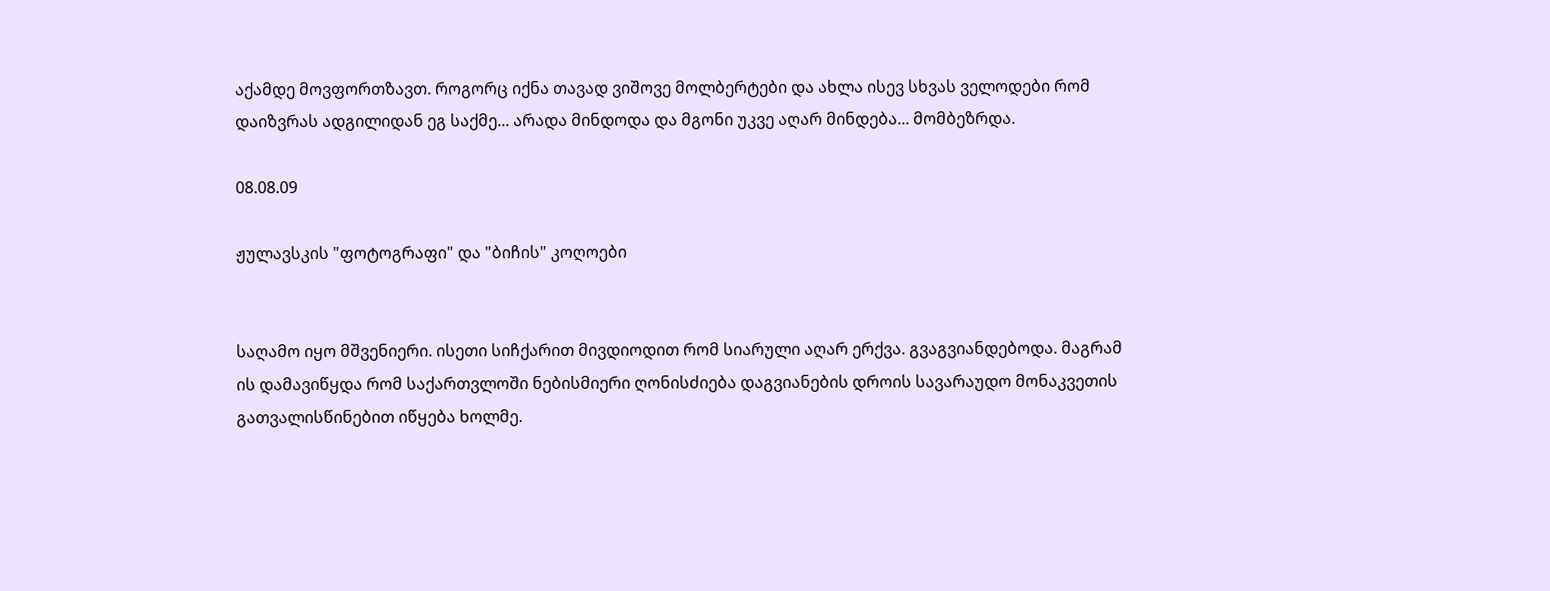აქამდე მოვფორთზავთ. როგორც იქნა თავად ვიშოვე მოლბერტები და ახლა ისევ სხვას ველოდები რომ დაიზვრას ადგილიდან ეგ საქმე... არადა მინდოდა და მგონი უკვე აღარ მინდება... მომბეზრდა.

08.08.09

ჟულავსკის "ფოტოგრაფი" და "ბიჩის" კოღოები


საღამო იყო მშვენიერი. ისეთი სიჩქარით მივდიოდით რომ სიარული აღარ ერქვა. გვაგვიანდებოდა. მაგრამ ის დამავიწყდა რომ საქართვლოში ნებისმიერი ღონისძიება დაგვიანების დროის სავარაუდო მონაკვეთის გათვალისწინებით იწყება ხოლმე.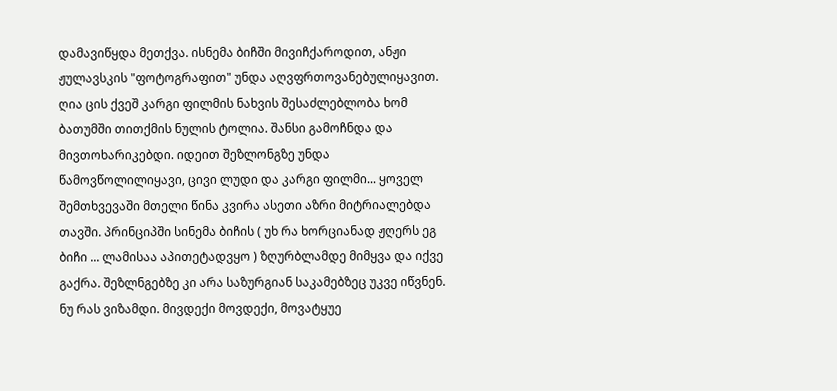დამავიწყდა მეთქვა. ისნემა ბიჩში მივიჩქაროდით, ანჟი ჟულავსკის "ფოტოგრაფით" უნდა აღვფრთოვანებულიყავით. ღია ცის ქვეშ კარგი ფილმის ნახვის შესაძლებლობა ხომ ბათუმში თითქმის ნულის ტოლია. შანსი გამოჩნდა და მივთოხარიკებდი. იდეით შეზლონგზე უნდა წამოვწოლილიყავი, ცივი ლუდი და კარგი ფილმი... ყოველ შემთხვევაში მთელი წინა კვირა ასეთი აზრი მიტრიალებდა თავში. პრინციპში სინემა ბიჩის ( უხ რა ხორციანად ჟღერს ეგ ბიჩი ... ლამისაა აპითეტადვყო ) ზღურბლამდე მიმყვა და იქვე გაქრა. შეზლნგებზე კი არა საზურგიან საკამებზეც უკვე იწვნენ. ნუ რას ვიზამდი. მივდექი მოვდექი, მოვატყუე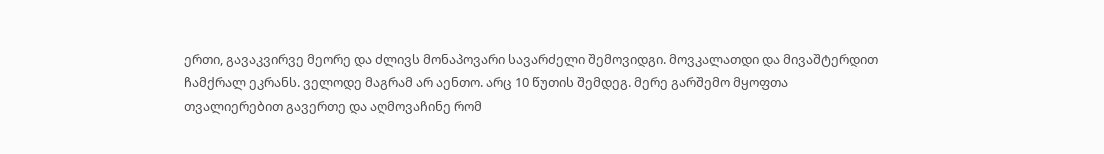ერთი, გავაკვირვე მეორე და ძლივს მონაპოვარი სავარძელი შემოვიდგი. მოვკალათდი და მივაშტერდით ჩამქრალ ეკრანს. ველოდე მაგრამ არ აენთო. არც 10 წუთის შემდეგ. მერე გარშემო მყოფთა თვალიერებით გავერთე და აღმოვაჩინე რომ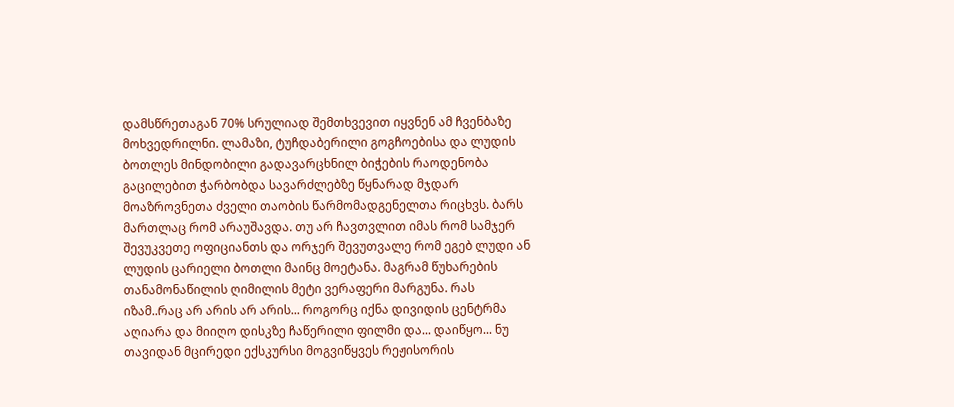დამსწრეთაგან 70% სრულიად შემთხვევით იყვნენ ამ ჩვენბაზე მოხვედრილნი. ლამაზი, ტუჩდაბერილი გოგჩოებისა და ლუდის ბოთლეს მინდობილი გადავარცხნილ ბიჭების რაოდენობა გაცილებით ჭარბობდა სავარძლებზე წყნარად მჯდარ მოაზროვნეთა ძველი თაობის წარმომადგენელთა რიცხვს. ბარს მართლაც რომ არაუშავდა. თუ არ ჩავთვლით იმას რომ სამჯერ შევუკვეთე ოფიციანთს და ორჯერ შევუთვალე რომ ეგებ ლუდი ან ლუდის ცარიელი ბოთლი მაინც მოეტანა. მაგრამ წუხარების თანამონაწილის ღიმილის მეტი ვერაფერი მარგუნა. რას იზამ..რაც არ არის არ არის... როგორც იქნა დივიდის ცენტრმა აღიარა და მიიღო დისკზე ჩაწერილი ფილმი და... დაიწყო... ნუ თავიდან მცირედი ექსკურსი მოგვიწყვეს რეჟისორის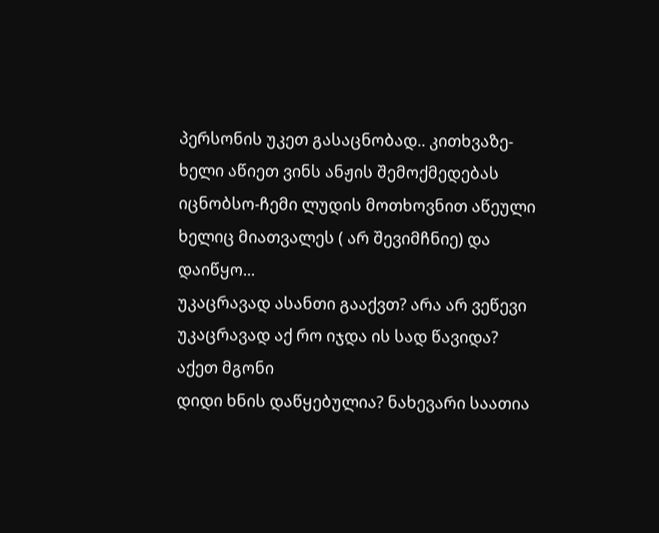პერსონის უკეთ გასაცნობად.. კითხვაზე-ხელი აწიეთ ვინს ანჟის შემოქმედებას იცნობსო-ჩემი ლუდის მოთხოვნით აწეული ხელიც მიათვალეს ( არ შევიმჩნიე) და დაიწყო...
უკაცრავად ასანთი გააქვთ? არა არ ვეწევი
უკაცრავად აქ რო იჯდა ის სად წავიდა? აქეთ მგონი
დიდი ხნის დაწყებულია? ნახევარი საათია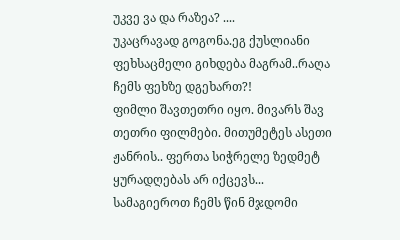უკვე ვა და რაზეა? ....
უკაცრავად გოგონა.ეგ ქუსლიანი ფეხსაცმელი გიხდება მაგრამ..რაღა ჩემს ფეხზე დგეხართ?!
ფიმლი შავთეთრი იყო. მივარს შავ თეთრი ფილმები. მითუმეტეს ასეთი ჟანრის.. ფერთა სიჭრელე ზედმეტ ყურადღებას არ იქცევს... სამაგიეროთ ჩემს წინ მჯდომი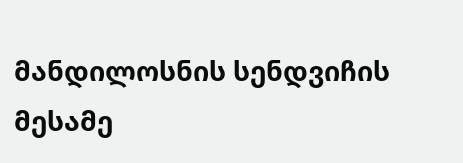მანდილოსნის სენდვიჩის მესამე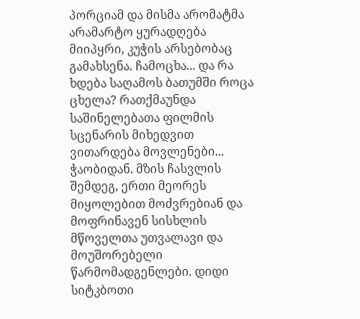პორციამ და მისმა არომატმა არამარტო ყურადღება მიიპყრი, კუჭის არსებობაც გამახსენა. ჩამოცხა... და რა ხდება საღამოს ბათუმში როცა ცხელა? რათქმაუნდა საშინელებათა ფილმის სცენარის მიხედვით ვითარდება მოვლენები...
ჭაობიდან. მზის ჩასვლის შემდეგ, ერთი მეორეს მიყოლებით მოძვრებიან და მოფრინავენ სისხლის მწოველთა უთვალავი და მოუშორებელი წარმომადგენლები. დიდი სიტკბოთი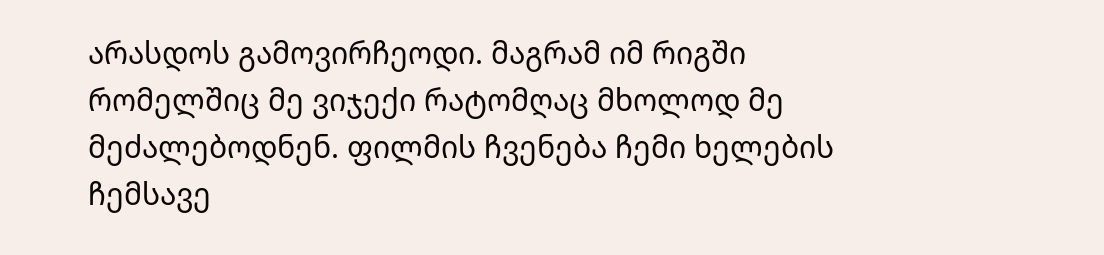არასდოს გამოვირჩეოდი. მაგრამ იმ რიგში რომელშიც მე ვიჯექი რატომღაც მხოლოდ მე მეძალებოდნენ. ფილმის ჩვენება ჩემი ხელების ჩემსავე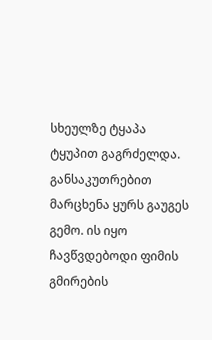სხეულზე ტყაპა ტყუპით გაგრძელდა. განსაკუთრებით მარცხენა ყურს გაუგეს გემო. ის იყო ჩავწვდებოდი ფიმის გმირების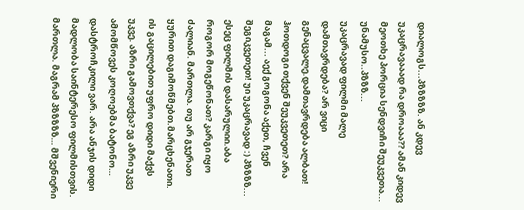დიალოგს...პზზზზზ. ან კდევ უკაცრავააად რა დროააა?? ამან კიდევ მეოთხე პორცია სენდვიჩი შეუკვეთა... უნამუსო..პზზზ...
უკაცრავად ფილმი მალე დამთავრდება? არ ვიცი გენაცვალე.დამთავრდება ალბათ!
ჰოთდოგი თქვენ შეუკვეთეთ? არა მაგამ... აექ გოგონა აქეთ, ჩვენ შეგიკვეთეთ! უი უკაცრავად :) პზზზზ...
ესეც ფილმის დასარულიი.აბა როგორ მოგეწონათ? კარგი იყო ძალიან. მართლა. თუ არ გჯერათ ყურით დაგიმოწმებთ.მარცხენათი. ის გაცილებით უფრო დიდი მაქვს უკვე. აზრი გამოვთქვა? ეგ აზრი უკვე ამომწოვეს კოღოებმა ბატონო… დასტროჩკილი ვარ. არა ანჯის დიდი მადლობა საინტერესო ფილმისთვის. მართლა. მაგრამ პზზზზზ… მშვენიერი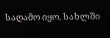საღამო იყო. სახლში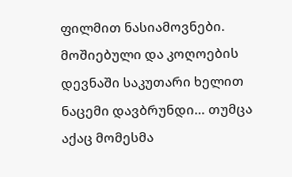ფილმით ნასიამოვნები. მოშიებული და კოღოების დევნაში საკუთარი ხელით ნაცემი დავბრუნდი… თუმცა აქაც მომესმა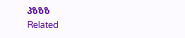პზზზ
Related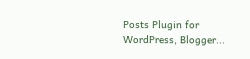Posts Plugin for WordPress, Blogger...